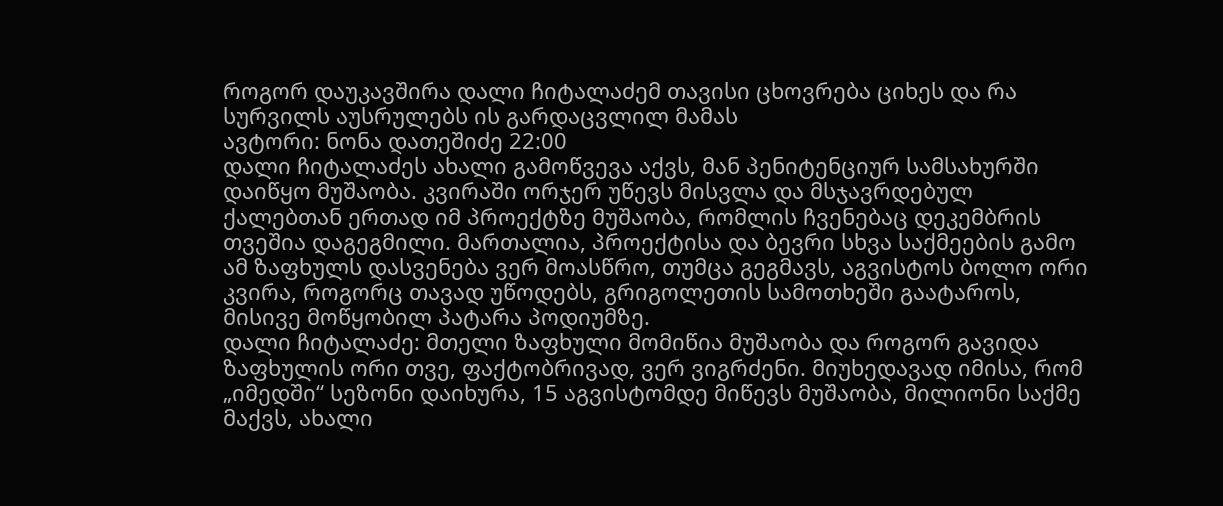როგორ დაუკავშირა დალი ჩიტალაძემ თავისი ცხოვრება ციხეს და რა სურვილს აუსრულებს ის გარდაცვლილ მამას
ავტორი: ნონა დათეშიძე 22:00
დალი ჩიტალაძეს ახალი გამოწვევა აქვს, მან პენიტენციურ სამსახურში დაიწყო მუშაობა. კვირაში ორჯერ უწევს მისვლა და მსჯავრდებულ ქალებთან ერთად იმ პროექტზე მუშაობა, რომლის ჩვენებაც დეკემბრის თვეშია დაგეგმილი. მართალია, პროექტისა და ბევრი სხვა საქმეების გამო ამ ზაფხულს დასვენება ვერ მოასწრო, თუმცა გეგმავს, აგვისტოს ბოლო ორი კვირა, როგორც თავად უწოდებს, გრიგოლეთის სამოთხეში გაატაროს, მისივე მოწყობილ პატარა პოდიუმზე.
დალი ჩიტალაძე: მთელი ზაფხული მომიწია მუშაობა და როგორ გავიდა ზაფხულის ორი თვე, ფაქტობრივად, ვერ ვიგრძენი. მიუხედავად იმისა, რომ „იმედში“ სეზონი დაიხურა, 15 აგვისტომდე მიწევს მუშაობა, მილიონი საქმე მაქვს, ახალი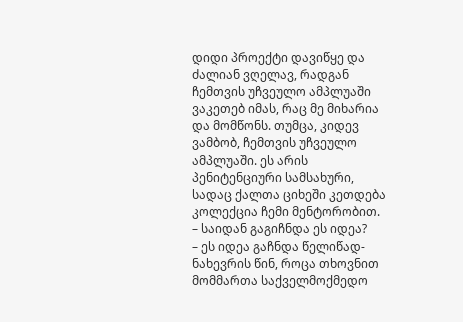დიდი პროექტი დავიწყე და ძალიან ვღელავ, რადგან ჩემთვის უჩვეულო ამპლუაში ვაკეთებ იმას, რაც მე მიხარია და მომწონს. თუმცა, კიდევ ვამბობ, ჩემთვის უჩვეულო ამპლუაში. ეს არის პენიტენციური სამსახური, სადაც ქალთა ციხეში კეთდება კოლექცია ჩემი მენტორობით.
– საიდან გაგიჩნდა ეს იდეა?
– ეს იდეა გაჩნდა წელიწად-ნახევრის წინ, როცა თხოვნით მომმართა საქველმოქმედო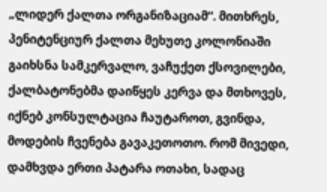„ლიდერ ქალთა ორგანიზაციამ“. მითხრეს, პენიტენციურ ქალთა მეხუთე კოლონიაში გაიხსნა სამკერვალო, ვაჩუქეთ ქსოვილები, ქალბატონებმა დაიწყეს კერვა და მთხოვეს, იქნებ კონსულტაცია ჩაუტაროთ, გვინდა, მოდების ჩვენება გავაკეთოთო. რომ მივედი, დამხვდა ერთი პატარა ოთახი, სადაც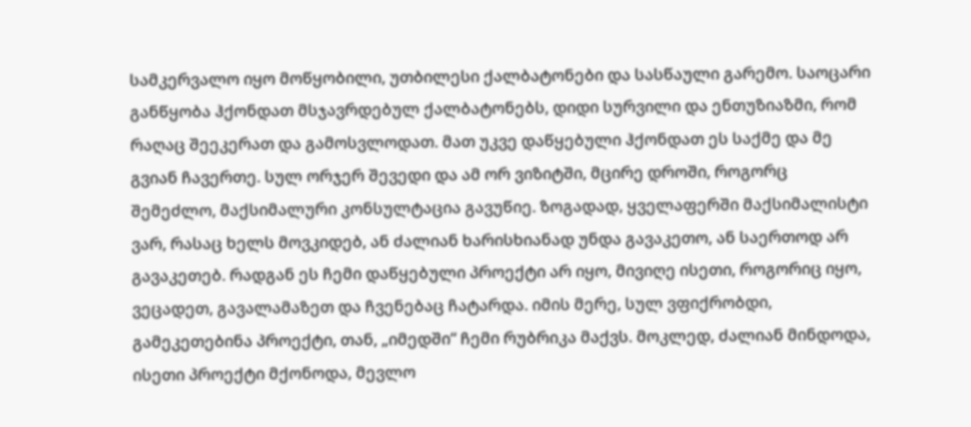სამკერვალო იყო მოწყობილი, უთბილესი ქალბატონები და სასწაული გარემო. საოცარი განწყობა ჰქონდათ მსჯავრდებულ ქალბატონებს, დიდი სურვილი და ენთუზიაზმი, რომ რაღაც შეეკერათ და გამოსვლოდათ. მათ უკვე დაწყებული ჰქონდათ ეს საქმე და მე გვიან ჩავერთე. სულ ორჯერ შევედი და ამ ორ ვიზიტში, მცირე დროში, როგორც შემეძლო, მაქსიმალური კონსულტაცია გავუწიე. ზოგადად, ყველაფერში მაქსიმალისტი ვარ, რასაც ხელს მოვკიდებ, ან ძალიან ხარისხიანად უნდა გავაკეთო, ან საერთოდ არ გავაკეთებ. რადგან ეს ჩემი დაწყებული პროექტი არ იყო, მივიღე ისეთი, როგორიც იყო, ვეცადეთ, გავალამაზეთ და ჩვენებაც ჩატარდა. იმის მერე, სულ ვფიქრობდი, გამეკეთებინა პროექტი, თან, „იმედში“ ჩემი რუბრიკა მაქვს. მოკლედ, ძალიან მინდოდა, ისეთი პროექტი მქონოდა, მევლო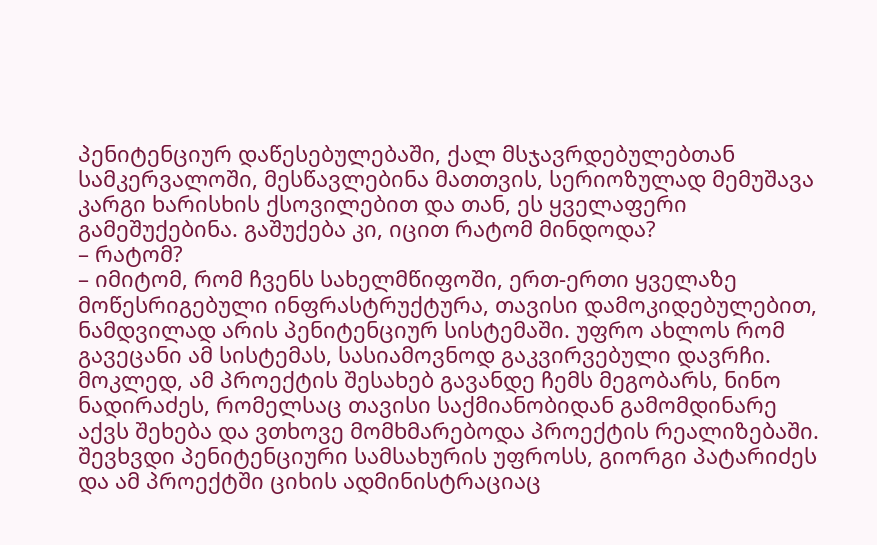პენიტენციურ დაწესებულებაში, ქალ მსჯავრდებულებთან სამკერვალოში, მესწავლებინა მათთვის, სერიოზულად მემუშავა კარგი ხარისხის ქსოვილებით და თან, ეს ყველაფერი გამეშუქებინა. გაშუქება კი, იცით რატომ მინდოდა?
– რატომ?
– იმიტომ, რომ ჩვენს სახელმწიფოში, ერთ-ერთი ყველაზე მოწესრიგებული ინფრასტრუქტურა, თავისი დამოკიდებულებით, ნამდვილად არის პენიტენციურ სისტემაში. უფრო ახლოს რომ გავეცანი ამ სისტემას, სასიამოვნოდ გაკვირვებული დავრჩი. მოკლედ, ამ პროექტის შესახებ გავანდე ჩემს მეგობარს, ნინო ნადირაძეს, რომელსაც თავისი საქმიანობიდან გამომდინარე აქვს შეხება და ვთხოვე მომხმარებოდა პროექტის რეალიზებაში. შევხვდი პენიტენციური სამსახურის უფროსს, გიორგი პატარიძეს და ამ პროექტში ციხის ადმინისტრაციაც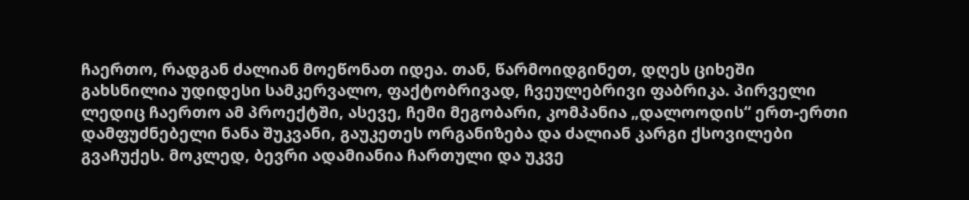ჩაერთო, რადგან ძალიან მოეწონათ იდეა. თან, წარმოიდგინეთ, დღეს ციხეში გახსნილია უდიდესი სამკერვალო, ფაქტობრივად, ჩვეულებრივი ფაბრიკა. პირველი ლედიც ჩაერთო ამ პროექტში, ასევე, ჩემი მეგობარი, კომპანია „დალოოდის“ ერთ-ერთი დამფუძნებელი ნანა შუკვანი, გაუკეთეს ორგანიზება და ძალიან კარგი ქსოვილები გვაჩუქეს. მოკლედ, ბევრი ადამიანია ჩართული და უკვე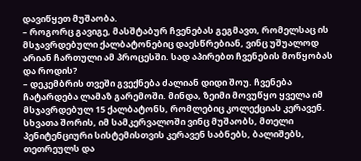დავიწყეთ მუშაობა.
– როგორც გავიგე, მასშტაბურ ჩვენებას გეგმავთ, რომელსაც ის მსჯავრდებული ქალბატონებიც დაესწრებიან, ვინც უშუალოდ არიან ჩართული ამ პროცესში. სად აპირებთ ჩვენების მოწყობას და როდის?
– დეკემბრის თვეში გვექნება ძალიან დიდი შოუ. ჩვენება ჩატარდება ლამაზ გარემოში. მინდა, ზეიმი მოვუწყო ყველა იმ მსჯავრდებულ 15 ქალბატონს, რომლებიც კოლექციას კერავენ. სხვათა შორის, იმ სამკერვალოში ვინც მუშაობს, მთელი პენიტენციური სისტემისთვის კერავენ საბნებს, ბალიშებს, თეთრეულს და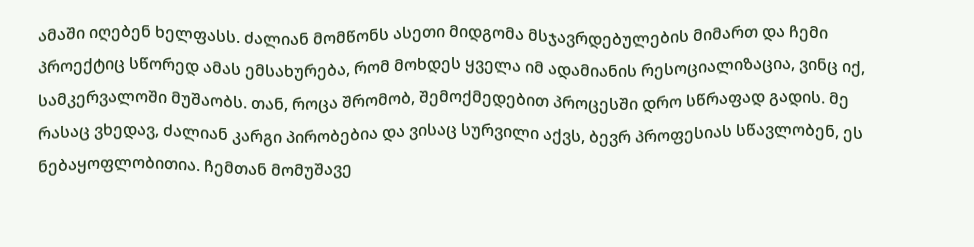ამაში იღებენ ხელფასს. ძალიან მომწონს ასეთი მიდგომა მსჯავრდებულების მიმართ და ჩემი პროექტიც სწორედ ამას ემსახურება, რომ მოხდეს ყველა იმ ადამიანის რესოციალიზაცია, ვინც იქ, სამკერვალოში მუშაობს. თან, როცა შრომობ, შემოქმედებით პროცესში დრო სწრაფად გადის. მე რასაც ვხედავ, ძალიან კარგი პირობებია და ვისაც სურვილი აქვს, ბევრ პროფესიას სწავლობენ, ეს ნებაყოფლობითია. ჩემთან მომუშავე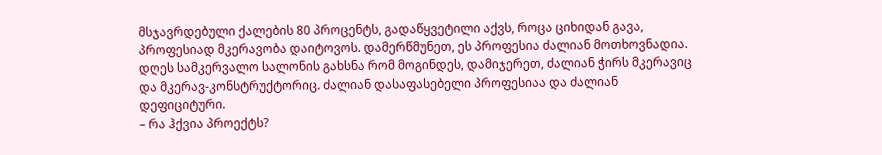მსჯავრდებული ქალების 80 პროცენტს, გადაწყვეტილი აქვს, როცა ციხიდან გავა, პროფესიად მკერავობა დაიტოვოს. დამერწმუნეთ, ეს პროფესია ძალიან მოთხოვნადია. დღეს სამკერვალო სალონის გახსნა რომ მოგინდეს, დამიჯერეთ, ძალიან ჭირს მკერავიც და მკერავ-კონსტრუქტორიც. ძალიან დასაფასებელი პროფესიაა და ძალიან დეფიციტური.
– რა ჰქვია პროექტს?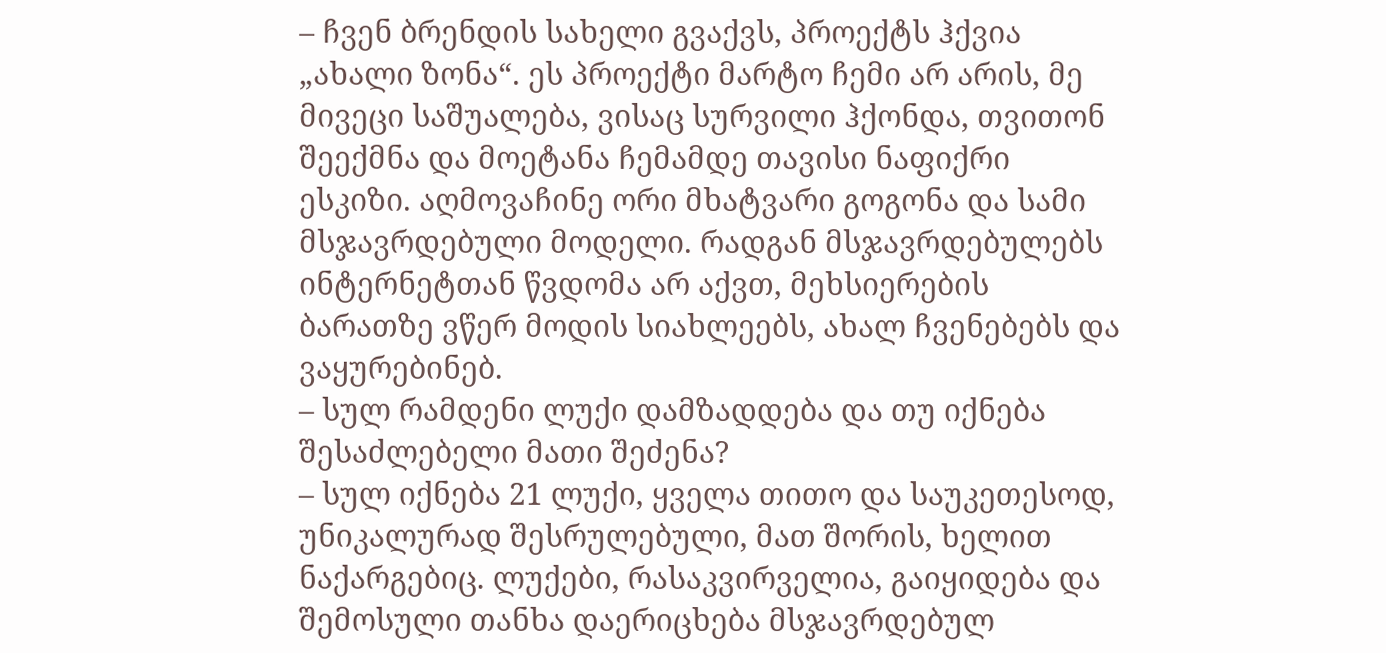– ჩვენ ბრენდის სახელი გვაქვს, პროექტს ჰქვია „ახალი ზონა“. ეს პროექტი მარტო ჩემი არ არის, მე მივეცი საშუალება, ვისაც სურვილი ჰქონდა, თვითონ შეექმნა და მოეტანა ჩემამდე თავისი ნაფიქრი ესკიზი. აღმოვაჩინე ორი მხატვარი გოგონა და სამი მსჯავრდებული მოდელი. რადგან მსჯავრდებულებს ინტერნეტთან წვდომა არ აქვთ, მეხსიერების ბარათზე ვწერ მოდის სიახლეებს, ახალ ჩვენებებს და ვაყურებინებ.
– სულ რამდენი ლუქი დამზადდება და თუ იქნება შესაძლებელი მათი შეძენა?
– სულ იქნება 21 ლუქი, ყველა თითო და საუკეთესოდ, უნიკალურად შესრულებული, მათ შორის, ხელით ნაქარგებიც. ლუქები, რასაკვირველია, გაიყიდება და შემოსული თანხა დაერიცხება მსჯავრდებულ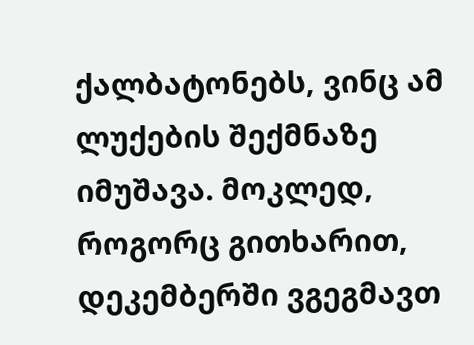ქალბატონებს, ვინც ამ ლუქების შექმნაზე იმუშავა. მოკლედ, როგორც გითხარით, დეკემბერში ვგეგმავთ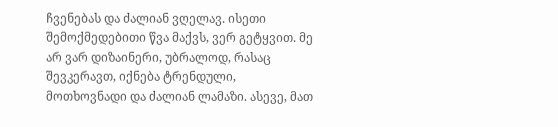ჩვენებას და ძალიან ვღელავ. ისეთი შემოქმედებითი წვა მაქვს, ვერ გეტყვით. მე არ ვარ დიზაინერი, უბრალოდ, რასაც შევკერავთ, იქნება ტრენდული, მოთხოვნადი და ძალიან ლამაზი. ასევე, მათ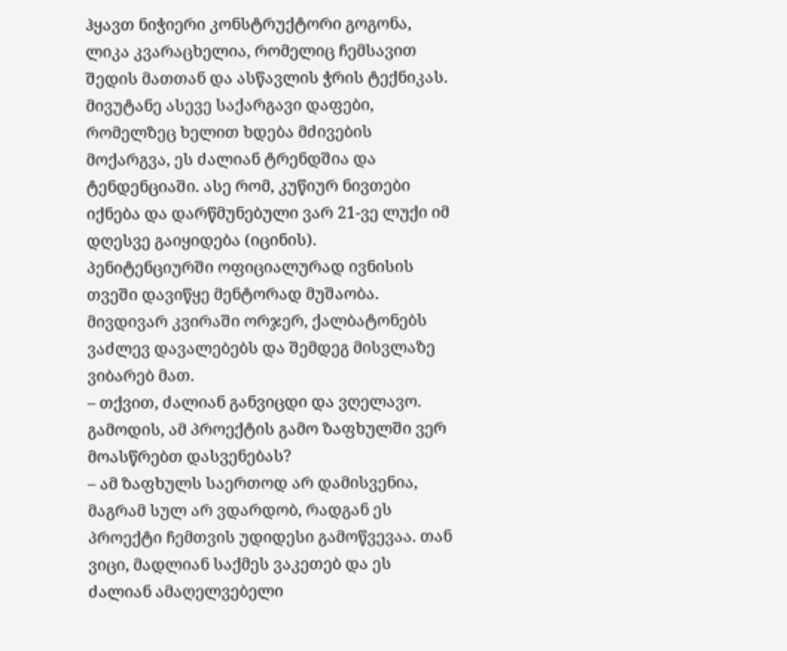ჰყავთ ნიჭიერი კონსტრუქტორი გოგონა, ლიკა კვარაცხელია, რომელიც ჩემსავით შედის მათთან და ასწავლის ჭრის ტექნიკას. მივუტანე ასევე საქარგავი დაფები, რომელზეც ხელით ხდება მძივების მოქარგვა, ეს ძალიან ტრენდშია და ტენდენციაში. ასე რომ, კუწიურ ნივთები იქნება და დარწმუნებული ვარ 21-ვე ლუქი იმ დღესვე გაიყიდება (იცინის).
პენიტენციურში ოფიციალურად ივნისის თვეში დავიწყე მენტორად მუშაობა. მივდივარ კვირაში ორჯერ, ქალბატონებს ვაძლევ დავალებებს და შემდეგ მისვლაზე ვიბარებ მათ.
– თქვით, ძალიან განვიცდი და ვღელავო. გამოდის, ამ პროექტის გამო ზაფხულში ვერ მოასწრებთ დასვენებას?
– ამ ზაფხულს საერთოდ არ დამისვენია, მაგრამ სულ არ ვდარდობ, რადგან ეს პროექტი ჩემთვის უდიდესი გამოწვევაა. თან ვიცი, მადლიან საქმეს ვაკეთებ და ეს ძალიან ამაღელვებელი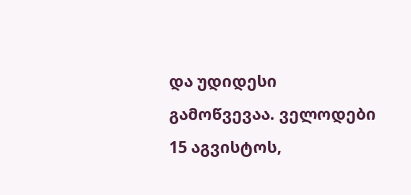და უდიდესი გამოწვევაა. ველოდები 15 აგვისტოს,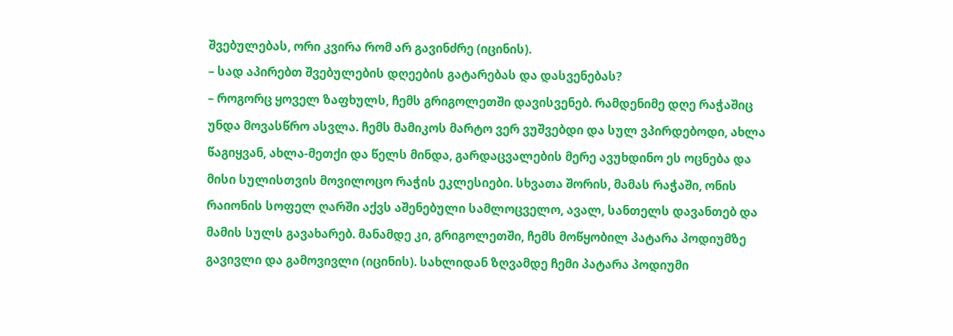შვებულებას, ორი კვირა რომ არ გავინძრე (იცინის).
– სად აპირებთ შვებულების დღეების გატარებას და დასვენებას?
– როგორც ყოველ ზაფხულს, ჩემს გრიგოლეთში დავისვენებ. რამდენიმე დღე რაჭაშიც უნდა მოვასწრო ასვლა. ჩემს მამიკოს მარტო ვერ ვუშვებდი და სულ ვპირდებოდი, ახლა წაგიყვან, ახლა-მეთქი და წელს მინდა, გარდაცვალების მერე ავუხდინო ეს ოცნება და მისი სულისთვის მოვილოცო რაჭის ეკლესიები. სხვათა შორის, მამას რაჭაში, ონის რაიონის სოფელ ღარში აქვს აშენებული სამლოცველო, ავალ, სანთელს დავანთებ და მამის სულს გავახარებ. მანამდე კი, გრიგოლეთში, ჩემს მოწყობილ პატარა პოდიუმზე გავივლი და გამოვივლი (იცინის). სახლიდან ზღვამდე ჩემი პატარა პოდიუმი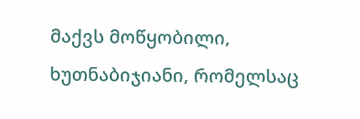მაქვს მოწყობილი, ხუთნაბიჯიანი, რომელსაც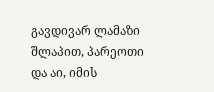გავდივარ ლამაზი შლაპით, პარეოთი და აი, იმის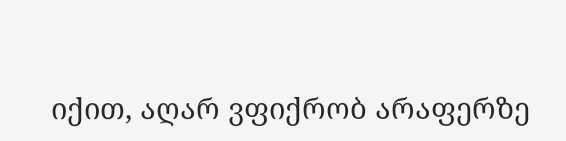იქით, აღარ ვფიქრობ არაფერზე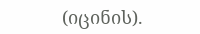(იცინის).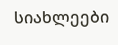სიახლეები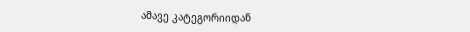ამავე კატეგორიიდან